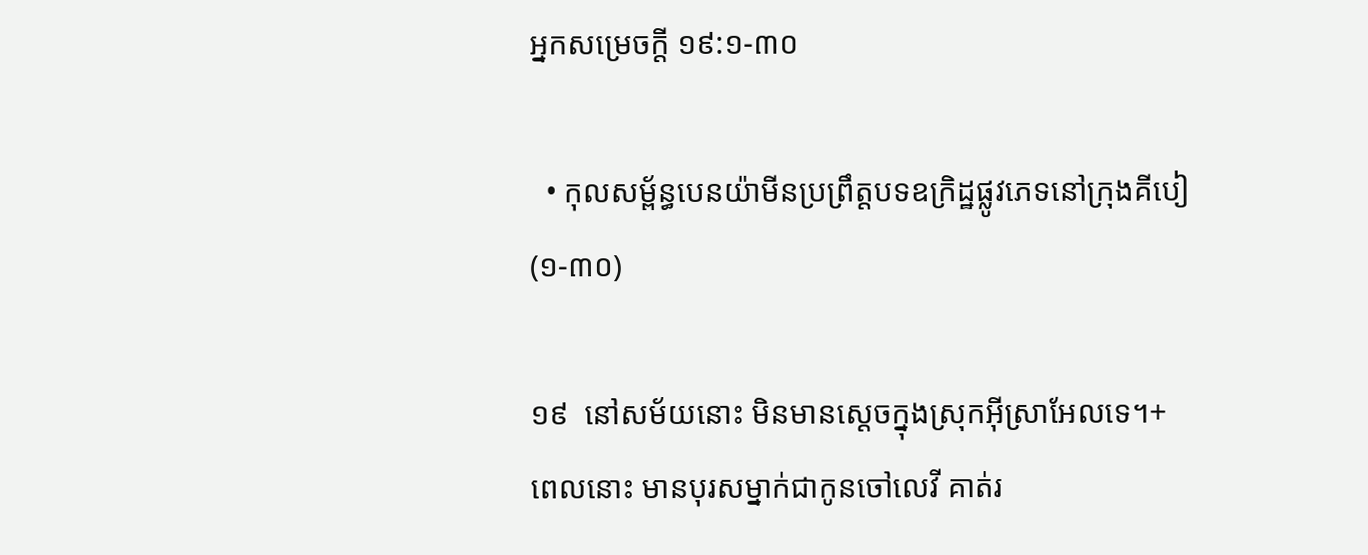អ្នកសម្រេចក្ដី ១៩:១-៣០

  • កុលសម្ព័ន្ធបេនយ៉ាមីនប្រព្រឹត្តបទឧក្រិដ្ឋផ្លូវភេទនៅក្រុងគីបៀ (១-៣០)

១៩  នៅសម័យនោះ មិនមានស្ដេចក្នុងស្រុកអ៊ីស្រាអែលទេ។+ ពេលនោះ មានបុរសម្នាក់ជាកូនចៅលេវី គាត់រ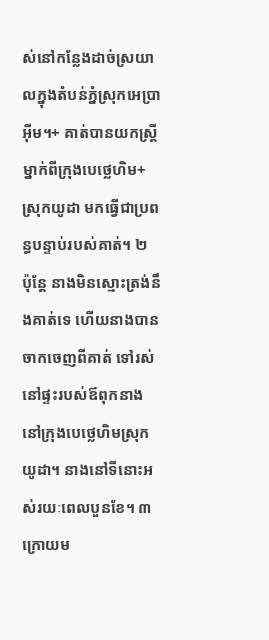ស់នៅកន្លែងដាច់ស្រយាលក្នុងតំបន់ភ្នំស្រុកអេប្រាអ៊ីម។+ គាត់បានយកស្ត្រីម្នាក់ពីក្រុងបេថ្លេហិម+ស្រុកយូដា មកធ្វើជាប្រពន្ធបន្ទាប់របស់គាត់។ ២  ប៉ុន្តែ នាងមិនស្មោះត្រង់នឹងគាត់ទេ ហើយនាងបានចាកចេញពីគាត់ ទៅរស់នៅផ្ទះរបស់ឪពុកនាងនៅក្រុងបេថ្លេហិមស្រុកយូដា។ នាងនៅទីនោះអស់រយៈពេលបួនខែ។ ៣  ក្រោយម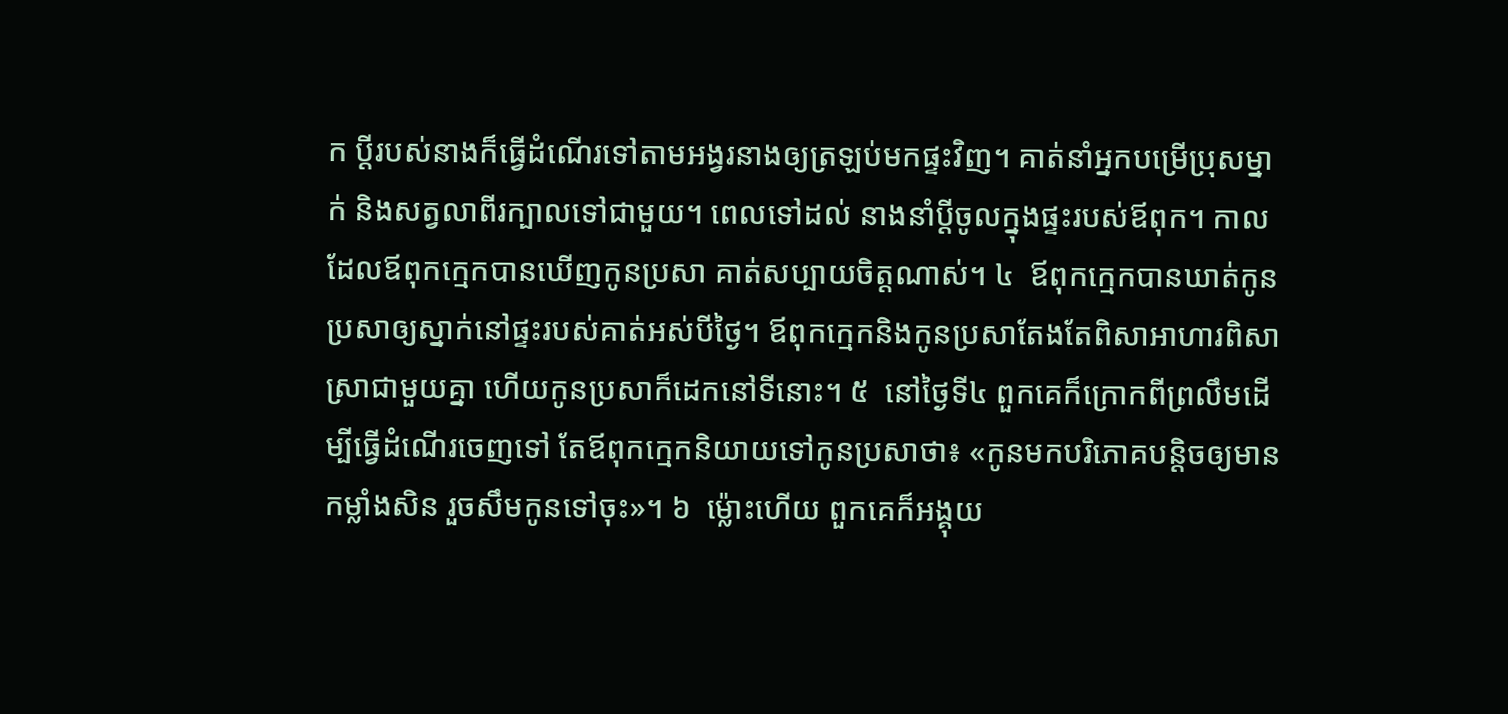ក ប្ដីរបស់នាងក៏ធ្វើដំណើរទៅតាមអង្វរនាងឲ្យត្រឡប់មកផ្ទះវិញ។ គាត់នាំអ្នកបម្រើប្រុសម្នាក់ និងសត្វលាពីរក្បាលទៅជាមួយ។ ពេលទៅដល់ នាងនាំប្ដីចូលក្នុងផ្ទះរបស់ឪពុក។ កាលដែលឪពុកក្មេកបានឃើញកូនប្រសា គាត់សប្បាយចិត្តណាស់។ ៤  ឪពុកក្មេកបានឃាត់កូនប្រសាឲ្យស្នាក់នៅផ្ទះរបស់គាត់អស់បីថ្ងៃ។ ឪពុកក្មេកនិងកូនប្រសាតែងតែពិសាអាហារពិសាស្រាជាមួយគ្នា ហើយកូនប្រសាក៏ដេកនៅទីនោះ។ ៥  នៅថ្ងៃទី៤ ពួកគេក៏ក្រោកពីព្រលឹមដើម្បីធ្វើដំណើរចេញទៅ តែឪពុកក្មេកនិយាយទៅកូនប្រសាថា៖ «កូនមកបរិភោគបន្តិចឲ្យមានកម្លាំងសិន រួចសឹមកូនទៅចុះ»។ ៦  ម្ល៉ោះហើយ ពួកគេក៏អង្គុយ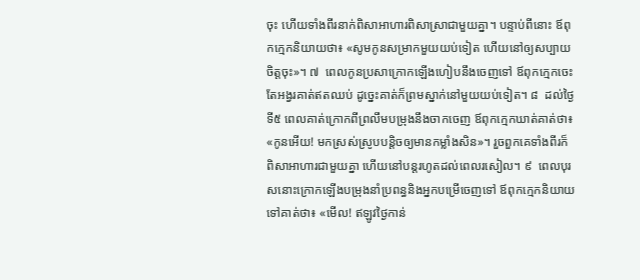ចុះ ហើយទាំងពីរនាក់ពិសាអាហារពិសាស្រាជាមួយគ្នា។ បន្ទាប់ពីនោះ ឪពុកក្មេកនិយាយថា៖ «សូមកូនសម្រាកមួយយប់ទៀត ហើយនៅឲ្យសប្បាយចិត្តចុះ»។ ៧  ពេលកូនប្រសាក្រោកឡើងហៀបនឹងចេញទៅ ឪពុកក្មេកចេះតែអង្វរគាត់ឥតឈប់ ដូច្នេះគាត់ក៏ព្រមស្នាក់នៅមួយយប់ទៀត។ ៨  ដល់ថ្ងៃទី៥ ពេលគាត់ក្រោកពីព្រលឹមបម្រុងនឹងចាកចេញ ឪពុកក្មេកឃាត់គាត់ថា៖ «កូនអើយ! មកស្រស់ស្រូបបន្តិចឲ្យមានកម្លាំងសិន»។ រួចពួកគេទាំងពីរក៏ពិសាអាហារជាមួយគ្នា ហើយនៅបន្តរហូតដល់ពេលរសៀល។ ៩  ពេលបុរសនោះក្រោកឡើងបម្រុងនាំប្រពន្ធនិងអ្នកបម្រើចេញទៅ ឪពុកក្មេកនិយាយទៅគាត់ថា៖ «មើល! ឥឡូវថ្ងៃកាន់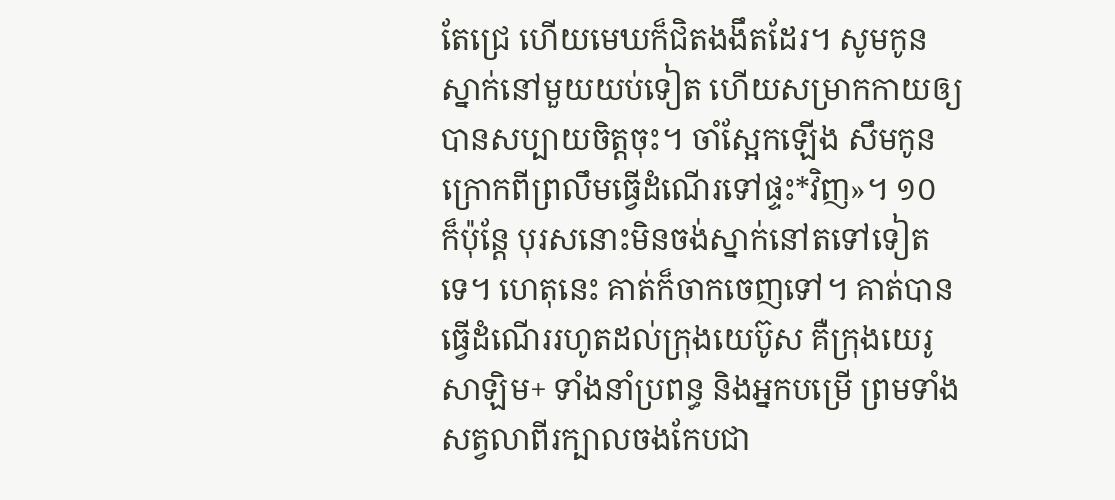តែជ្រេ ហើយមេឃក៏ជិតងងឹតដែរ។ សូមកូនស្នាក់នៅមួយយប់ទៀត ហើយសម្រាកកាយឲ្យបានសប្បាយចិត្តចុះ។ ចាំស្អែកឡើង សឹមកូនក្រោកពីព្រលឹមធ្វើដំណើរទៅផ្ទះ*វិញ»។ ១០  ក៏ប៉ុន្តែ បុរសនោះមិនចង់ស្នាក់នៅតទៅទៀតទេ។ ហេតុនេះ គាត់ក៏ចាកចេញទៅ។ គាត់បានធ្វើដំណើររហូតដល់ក្រុងយេប៊ូស គឺក្រុងយេរូសាឡិម+ ទាំងនាំប្រពន្ធ និងអ្នកបម្រើ ព្រមទាំងសត្វលាពីរក្បាលចងកែបជា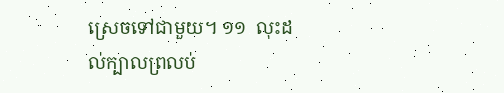ស្រេចទៅជាមួយ។ ១១  លុះដល់ក្បាលព្រលប់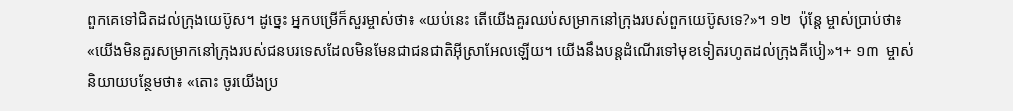ពួកគេទៅជិតដល់ក្រុងយេប៊ូស។ ដូច្នេះ អ្នកបម្រើក៏សួរម្ចាស់ថា៖ «យប់នេះ តើយើងគួរឈប់សម្រាកនៅក្រុងរបស់ពួកយេប៊ូសទេ?»។ ១២  ប៉ុន្តែ ម្ចាស់ប្រាប់ថា៖ «យើងមិនគួរសម្រាកនៅក្រុងរបស់ជនបរទេសដែលមិនមែនជាជនជាតិអ៊ីស្រាអែលឡើយ។ យើងនឹងបន្តដំណើរទៅមុខទៀតរហូតដល់ក្រុងគីបៀ»។+ ១៣  ម្ចាស់និយាយបន្ថែមថា៖ «តោះ ចូរយើងប្រ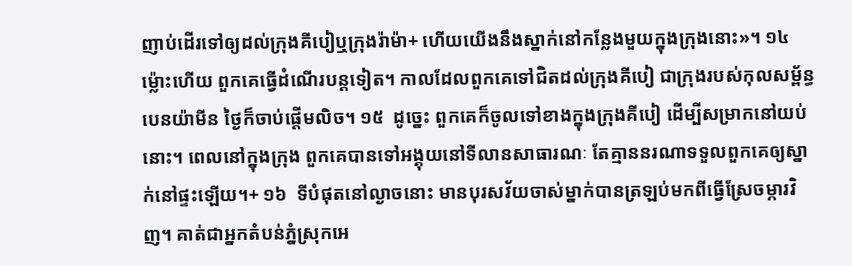ញាប់ដើរទៅឲ្យដល់ក្រុងគីបៀឬក្រុងរ៉ាម៉ា+ ហើយយើងនឹងស្នាក់នៅកន្លែងមួយក្នុងក្រុងនោះ»។ ១៤  ម្ល៉ោះហើយ ពួកគេធ្វើដំណើរបន្តទៀត។ កាលដែលពួកគេទៅជិតដល់ក្រុងគីបៀ ជាក្រុងរបស់កុលសម្ព័ន្ធបេនយ៉ាមីន ថ្ងៃក៏ចាប់ផ្ដើមលិច។ ១៥  ដូច្នេះ ពួកគេក៏ចូលទៅខាងក្នុងក្រុងគីបៀ ដើម្បីសម្រាកនៅយប់នោះ។ ពេលនៅក្នុងក្រុង ពួកគេបានទៅអង្គុយនៅទីលានសាធារណៈ តែគ្មាននរណាទទួលពួកគេឲ្យស្នាក់នៅផ្ទះឡើយ។+ ១៦  ទីបំផុតនៅល្ងាចនោះ មានបុរសវ័យចាស់ម្នាក់បានត្រឡប់មកពីធ្វើស្រែចម្ការវិញ។ គាត់ជាអ្នកតំបន់ភ្នំស្រុកអេ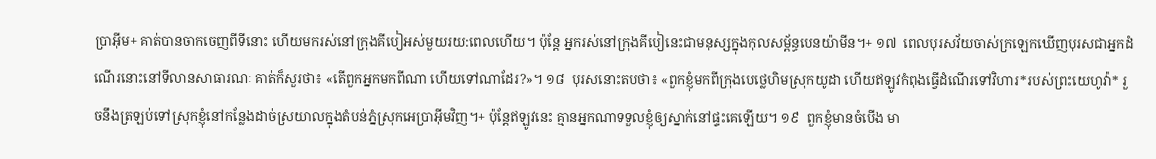ប្រាអ៊ីម+ គាត់បានចាកចេញពីទីនោះ ហើយមករស់នៅក្រុងគីបៀអស់មួយរយ:ពេលហើយ។ ប៉ុន្តែ អ្នករស់នៅក្រុងគីបៀនេះជាមនុស្សក្នុងកុលសម្ព័ន្ធបេនយ៉ាមីន។+ ១៧  ពេលបុរសវ័យចាស់ក្រឡេកឃើញបុរសជាអ្នកដំណើរនោះនៅទីលានសាធារណៈ គាត់ក៏សួរថា៖ «តើពួកអ្នកមកពីណា ហើយទៅណាដែរ?»។ ១៨  បុរសនោះតបថា៖ «ពួកខ្ញុំមកពីក្រុងបេថ្លេហិមស្រុកយូដា ហើយឥឡូវកំពុងធ្វើដំណើរទៅវិហារ*របស់ព្រះយេហូវ៉ា* រួចនឹងត្រឡប់ទៅស្រុកខ្ញុំនៅកន្លែងដាច់ស្រយាលក្នុងតំបន់ភ្នំស្រុកអេប្រាអ៊ីមវិញ។+ ប៉ុន្តែឥឡូវនេះ គ្មានអ្នកណាទទួលខ្ញុំឲ្យស្នាក់នៅផ្ទះគេឡើយ។ ១៩  ពួកខ្ញុំមានចំបើង មា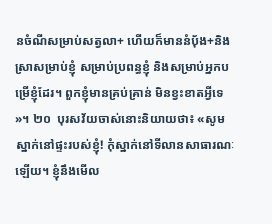នចំណីសម្រាប់សត្វលា+ ហើយក៏មាននំប៉័ង+និងស្រាសម្រាប់ខ្ញុំ សម្រាប់ប្រពន្ធខ្ញុំ និងសម្រាប់អ្នកបម្រើខ្ញុំដែរ។ ពួកខ្ញុំមានគ្រប់គ្រាន់ មិនខ្វះខាតអ្វីទេ»។ ២០  បុរសវ័យចាស់នោះនិយាយថា៖ «សូមស្នាក់នៅផ្ទះរបស់ខ្ញុំ! កុំស្នាក់នៅទីលានសាធារណៈឡើយ។ ខ្ញុំនឹងមើល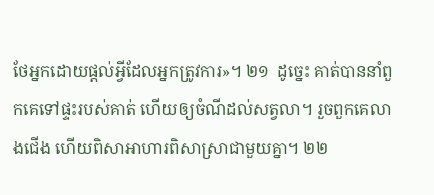ថែអ្នកដោយផ្ដល់អ្វីដែលអ្នកត្រូវការ»។ ២១  ដូច្នេះ គាត់បាននាំពួកគេទៅផ្ទះរបស់គាត់ ហើយឲ្យចំណីដល់សត្វលា។ រួចពួកគេលាងជើង ហើយពិសាអាហារពិសាស្រាជាមួយគ្នា។ ២២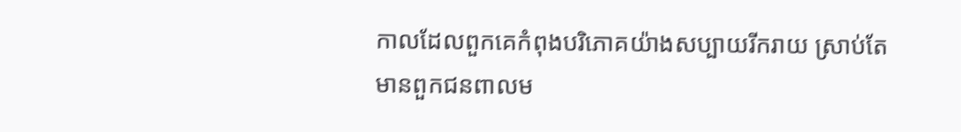កាលដែលពួកគេកំពុងបរិភោគយ៉ាងសប្បាយរីករាយ ស្រាប់តែមានពួកជនពាលម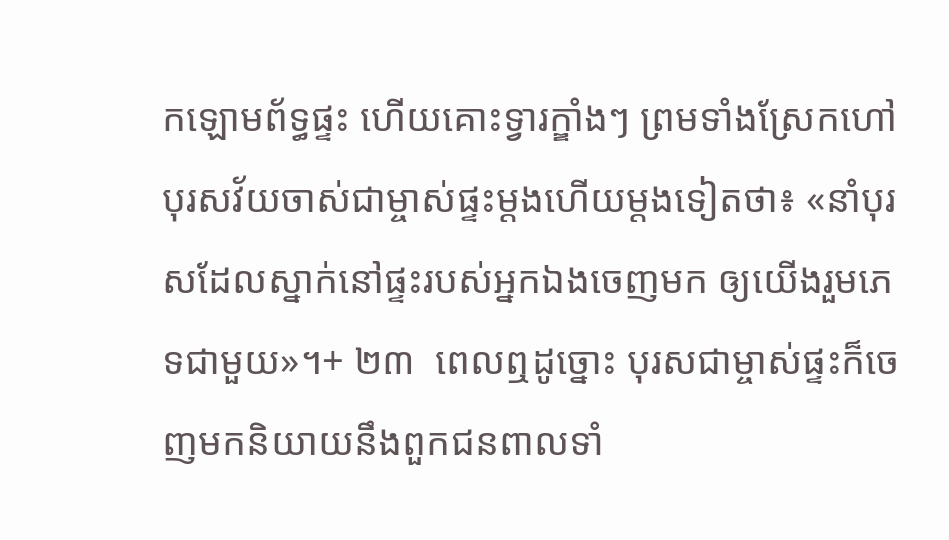កឡោមព័ទ្ធផ្ទះ ហើយគោះទ្វារក្ឌាំងៗ ព្រមទាំងស្រែកហៅបុរសវ័យចាស់ជាម្ចាស់ផ្ទះម្ដងហើយម្ដងទៀតថា៖ «នាំបុរសដែលស្នាក់នៅផ្ទះរបស់អ្នកឯងចេញមក ឲ្យយើងរួមភេទជាមួយ»។+ ២៣  ពេលឮដូច្នោះ បុរសជាម្ចាស់ផ្ទះក៏ចេញមកនិយាយនឹងពួកជនពាលទាំ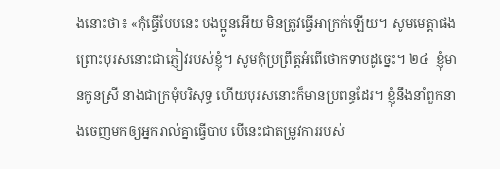ងនោះថា៖ «កុំធ្វើបែបនេះ បងប្អូនអើយ មិនត្រូវធ្វើអាក្រក់ឡើយ។ សូមមេត្តាផង ព្រោះបុរសនោះជាភ្ញៀវរបស់ខ្ញុំ។ សូមកុំប្រព្រឹត្តអំពើថោកទាបដូច្នេះ។ ២៤  ខ្ញុំមានកូនស្រី នាងជាក្រមុំបរិសុទ្ធ ហើយបុរសនោះក៏មានប្រពន្ធដែរ។ ខ្ញុំនឹងនាំពួកនាងចេញមកឲ្យអ្នករាល់គ្នាធ្វើបាប បើនេះជាតម្រូវការរបស់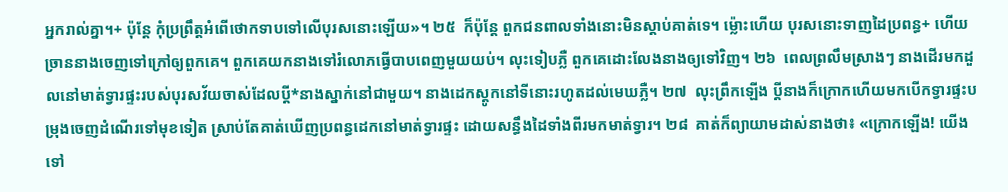អ្នករាល់គ្នា។+ ប៉ុន្តែ កុំប្រព្រឹត្តអំពើថោកទាបទៅលើបុរសនោះឡើយ»។ ២៥  ក៏ប៉ុន្តែ ពួកជនពាលទាំងនោះមិនស្ដាប់គាត់ទេ។ ម្ល៉ោះហើយ បុរសនោះទាញដៃប្រពន្ធ+ ហើយច្រាននាងចេញទៅក្រៅឲ្យពួកគេ។ ពួកគេយកនាងទៅរំលោភធ្វើបាបពេញមួយយប់។ លុះទៀបភ្លឺ ពួកគេដោះលែងនាងឲ្យទៅវិញ។ ២៦  ពេលព្រលឹមស្រាងៗ នាងដើរមកដួលនៅមាត់ទ្វារផ្ទះរបស់បុរសវ័យចាស់ដែលប្ដី*នាងស្នាក់នៅជាមួយ។ នាងដេកស្ដូកនៅទីនោះរហូតដល់មេឃភ្លឺ។ ២៧  លុះព្រឹកឡើង ប្ដីនាងក៏ក្រោកហើយមកបើកទ្វារផ្ទះបម្រុងចេញដំណើរទៅមុខទៀត ស្រាប់តែគាត់ឃើញប្រពន្ធដេកនៅមាត់ទ្វារផ្ទះ ដោយសន្ធឹងដៃទាំងពីរមកមាត់ទ្វារ។ ២៨  គាត់ក៏ព្យាយាមដាស់នាងថា៖ «ក្រោកឡើង! យើងទៅ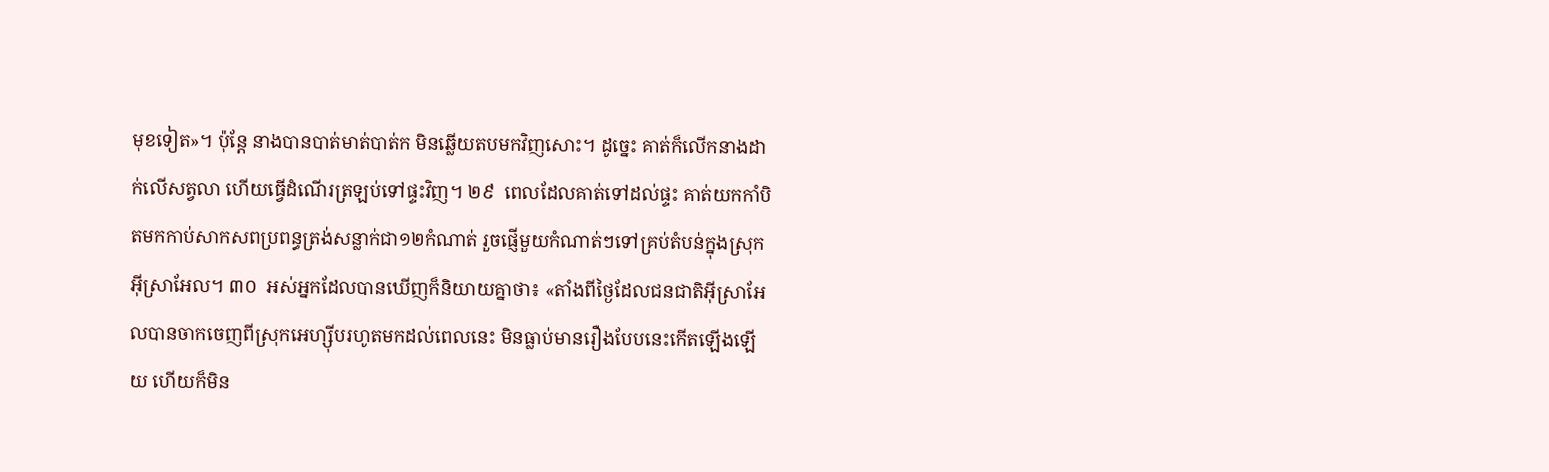មុខទៀត»។ ប៉ុន្តែ នាងបានបាត់មាត់បាត់ក មិនឆ្លើយតបមកវិញសោះ។ ដូច្នេះ គាត់ក៏លើកនាងដាក់លើសត្វលា ហើយធ្វើដំណើរត្រឡប់ទៅផ្ទះវិញ។ ២៩  ពេលដែលគាត់ទៅដល់ផ្ទះ គាត់យកកាំបិតមកកាប់សាកសពប្រពន្ធត្រង់សន្លាក់ជា១២កំណាត់ រួចផ្ញើមួយកំណាត់ៗទៅគ្រប់តំបន់ក្នុងស្រុកអ៊ីស្រាអែល។ ៣០  អស់អ្នកដែលបានឃើញក៏និយាយគ្នាថា៖ «តាំងពីថ្ងៃដែលជនជាតិអ៊ីស្រាអែលបានចាកចេញពីស្រុកអេហ្ស៊ីបរហូតមកដល់ពេលនេះ មិនធ្លាប់មានរឿងបែបនេះកើតឡើងឡើយ ហើយក៏មិន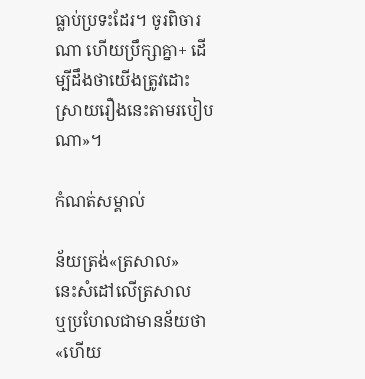ធ្លាប់ប្រទះដែរ។ ចូរពិចារណា ហើយប្រឹក្សាគ្នា+ ដើម្បីដឹងថាយើងត្រូវដោះស្រាយរឿងនេះតាមរបៀបណា»។

កំណត់សម្គាល់

ន័យត្រង់«ត្រសាល»
នេះសំដៅលើត្រសាល
ឬប្រហែលជាមានន័យថា«ហើយ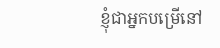ខ្ញុំជាអ្នកបម្រើនៅ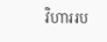វិហាររប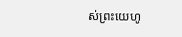ស់ព្រះយេហូ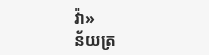វ៉ា»
ន័យត្រ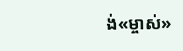ង់«ម្ចាស់»